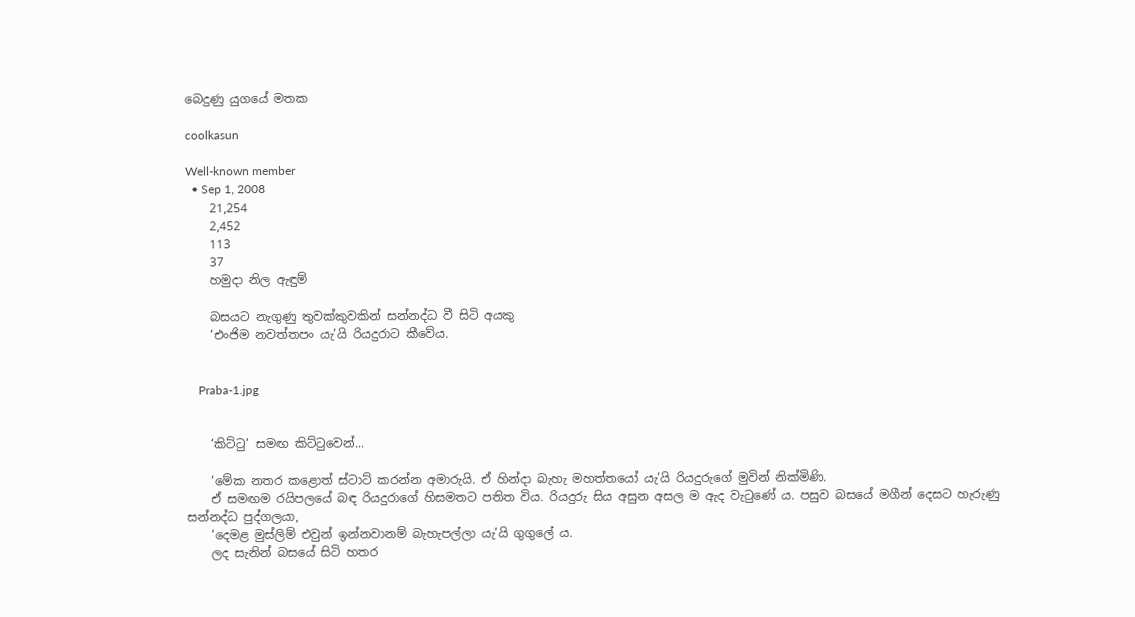බෙදුණු යුගයේ මතක

coolkasun

Well-known member
  • Sep 1, 2008
    21,254
    2,452
    113
    37
    හමුදා නිල ඇඳුම්

    බසයට නැගුණු තුවක්කුවකින් සන්නද්ධ වී සිටි අයකු
    ‘එංජිම නවත්තපං යැ’යි රියදුරාට කීවේය.


    Praba-1.jpg


    ‘කිට්ටු’ සමඟ කිට්ටුවෙන්...

    ‘මේක නතර කළොත් ස්ටාට් කරන්න අමාරුයි. ඒ හින්දා බැහැ මහත්තයෝ යැ’යි රියදුරුගේ මුවින් නික්මිණි.
    ඒ සමඟම රයිපලයේ බඳ රියදුරාගේ හිසමතට පතිත විය. රියදුරු සිය අසුන අසල ම ඇද වැටුණේ ය. පසුව බසයේ මගීන් දෙසට හැරුණු සන්නද්ධ පුද්ගලයා,
    ‘දෙමළ මුස්ලිම් එවුන් ඉන්නවානම් බැහැපල්ලා යැ’යි ගුගුලේ ය.
    ලද සැනින් බසයේ සිටි හතර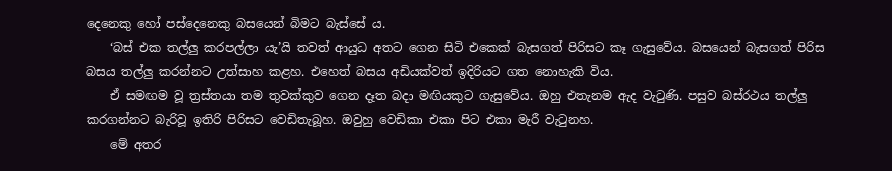දෙනෙකු හෝ පස්දෙනෙකු බසයෙන් බිමට බැස්සේ ය.
    ‘බස් එක තල්ලු කරපල්ලා යැ’යි තවත් ආයුධ අතට ගෙන සිටි එකෙක් බැසගත් පිරිසට කෑ ගැසුවේය. බසයෙන් බැසගත් පිරිස බසය තල්ලු කරන්නට උත්සාහ කළහ. එහෙත් බසය අඩියක්වත් ඉදිරියට ගත නොහැකි විය.
    ඒ සමඟම වූ ත්‍රස්තයා තම තුවක්කුව ගෙන දෑත බදා මඟියකුට ගැසුවේය. ඔහු එතැනම ඇද වැටුණි. පසුව බස්රථය තල්ලු කරගන්නට බැරිවූ ඉතිරි පිරිසට වෙඩිතැබූහ. ඔවුහු වෙඩිකා එකා පිට එකා මැරී වැටුනහ.
    මේ අතර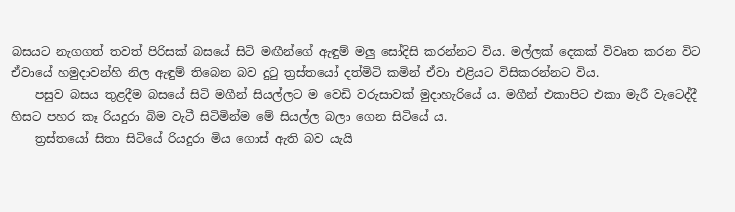බසයට නැගගත් තවත් පිරිසක් බසයේ සිටි මඟීන්ගේ ඇඳුම් මලු සෝදිසි කරන්නට විය. මල්ලක් දෙකක් විවෘත කරන විට ඒවායේ හමුදාවන්හි නිල ඇඳුම් තිබෙන බව දුටු ත්‍රස්තයෝ දත්මිටි කමින් ඒවා එළියට විසිකරන්නට විය.
    පසුව බසය තුළදීම බසයේ සිටි මගීන් සියල්ලට ම වෙඩි වරුසාවක් මුදාහැරියේ ය. මගීන් එකාපිට එකා මැරී වැටෙද්දී හිසට පහර කෑ රියදුරා බිම වැටී සිටිමින්ම මේ සියල්ල බලා ගෙන සිටියේ ය.
    ත්‍රස්තයෝ සිතා සිටියේ රියදුරා මිය ගොස් ඇති බව යැයි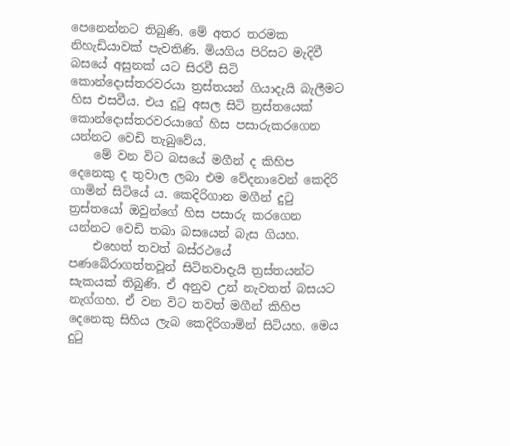පෙනෙන්නට තිබුණි. මේ අතර තරමක නිහැඩියාවක් පැවතිණි. මියගිය පිරිසට මැදිවී බසයේ අසුනක් යට සිරවී සිටි කොන්දොස්තරවරයා ත්‍රස්තයන් ගියාදැයි බැලීමට හිස එසවීය. එය දුටු අසල සිටි ත්‍රස්තයෙක් කොන්දොස්තරවරයාගේ හිස පසාරුකරගෙන යන්නට වෙඩි තැබුවේය.
    මේ වන විට බසයේ මගීන් ද කිහිප දෙනෙකු ද තුවාල ලබා එම වේදනාවෙන් කෙදිරි ගාමින් සිටියේ ය. කෙදිරිගාන මගීන් දුටු ත්‍රස්තයෝ ඔවුන්ගේ හිස පසාරු කරගෙන යන්නට වෙඩි තබා බසයෙන් බැස ගියහ.
    එහෙත් තවත් බස්රථයේ පණබේරාගත්තවූන් සිටිනවාදැයි ත්‍රස්තයන්ට සැකයක් තිබුණි. ඒ අනුව උන් නැවතත් බසයට නැග්ගහ. ඒ වන විට තවත් මගීන් කිහිප දෙනෙකු සිහිය ලැබ කෙදිරිගාමින් සිටියහ. මෙය දුටු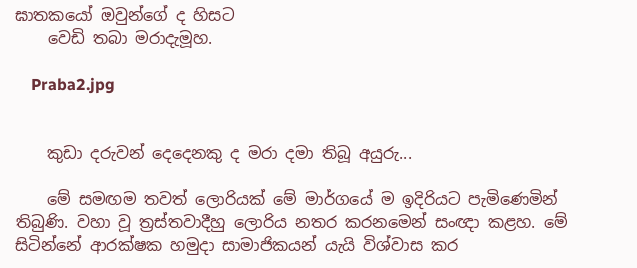ඝාතකයෝ ඔවුන්ගේ ද හිසට
    වෙඩි තබා මරාදැමූහ.

    Praba2.jpg


    කුඩා දරුවන් දෙදෙනකු ද මරා දමා තිබූ අයුරු...

    මේ සමඟම තවත් ලොරියක් මේ මාර්ගයේ ම ඉදිරියට පැමිණෙමින් තිබුණි. වහා වූ ත්‍රස්තවාදීහු ලොරිය නතර කරනමෙන් සංඥා කළහ. මේ සිටින්නේ ආරක්ෂක හමුදා සාමාජිකයන් යැයි විශ්වාස කර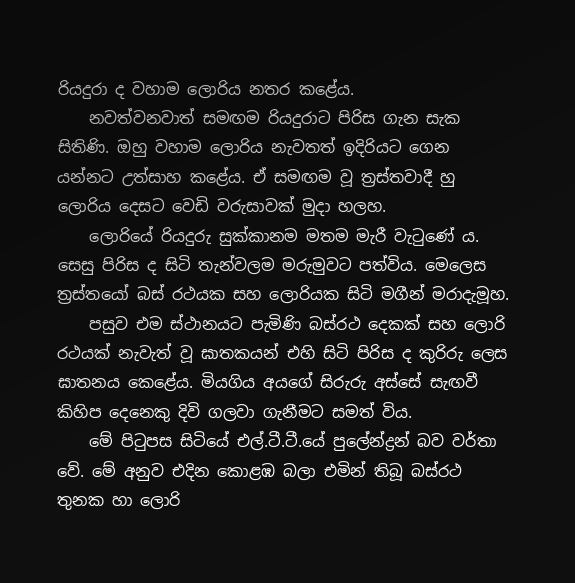රියදුරා ද වහාම ලොරිය නතර කළේය.
    නවත්වනවාත් සමඟම රියදුරාට පිරිස ගැන සැක සිතිණි. ඔහු වහාම ලොරිය නැවතත් ඉදිරියට ගෙන යන්නට උත්සාහ කළේය. ඒ සමඟම වූ ත්‍රස්තවාදී හු ලොරිය දෙසට වෙඩි වරුසාවක් මුදා හලහ.
    ලොරියේ රියදුරු සුක්කානම මතම මැරී වැටුණේ ය. සෙසු පිරිස ද සිටි තැන්වලම මරුමුවට පත්විය. මෙලෙස ත්‍රස්තයෝ බස් රථයක සහ ලොරියක සිටි මගීන් මරාදැමූහ.
    පසුව එම ස්ථානයට පැමිණි බස්රථ දෙකක් සහ ලොරි රථයක් නැවැත් වූ ඝාතකයන් එහි සිටි පිරිස ද කුරිරු ලෙස ඝාතනය කෙළේය. මියගිය අයගේ සිරුරු අස්සේ සැඟවී කිහිප දෙනෙකු දිවි ගලවා ගැනීමට සමත් විය.
    මේ පිටුපස සිටියේ එල්.ටී.ටී.යේ පුලේන්ද්‍රන් බව වර්තා වේ. මේ අනුව එදින කොළඹ බලා එමින් තිබූ බස්රථ තුනක හා ලොරි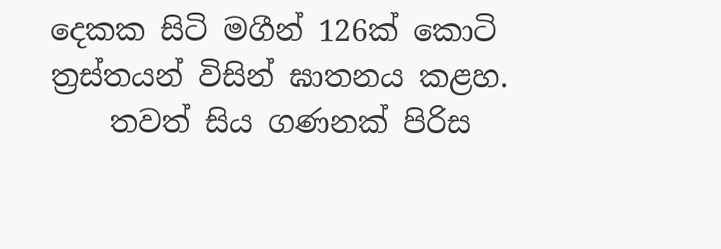දෙකක සිටි මගීන් 126ක් කොටි ත්‍රස්තයන් විසින් ඝාතනය කළහ.
    තවත් සිය ගණනක් පිරිස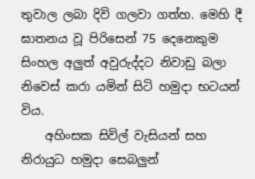තුවාල ලබා දිවි ගලවා ගත්හ. මෙහි දී ඝාතනය වූ පිරිසෙන් 75 දෙනෙකුම සිංහල අලුත් අවුරුද්දට නිවාඩු බලා නිවෙස් කරා යමින් සිටි හමුදා භටයන් විය.
    අහිංසක සිවිල් වැසියන් සහ නිරායුධ හමුදා සෙබලුන්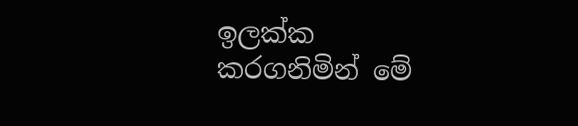ඉලක්ක කරගනිමින් මේ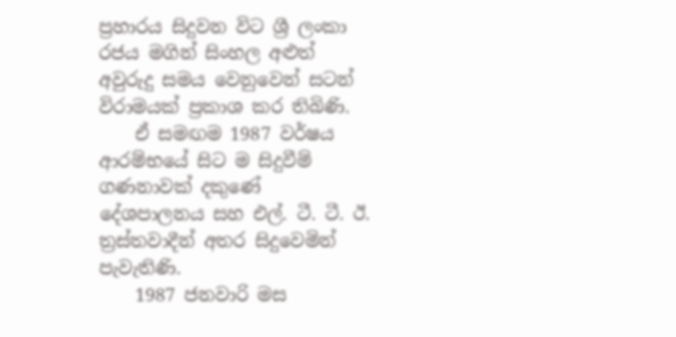ප්‍රහාරය සිදුවන විට ශ්‍රී ලංකා රජය මගින් සිංහල අළුත් අවුරුදු සමය වෙනුවෙන් සටන් විරාමයක් ප්‍රකාශ කර තිබිණි.
    ඒ සමඟම 1987 වර්ෂය ආරම්භයේ සිට ම සිදුවීම් ගණනාවක් දකුණේ දේශපාලනය සහ එල්. ටී. ටී. ඊ. ත්‍රස්තවාදීන් අතර සිදුවෙමින් පැවැතිණි.
    1987 ජනවාරි මස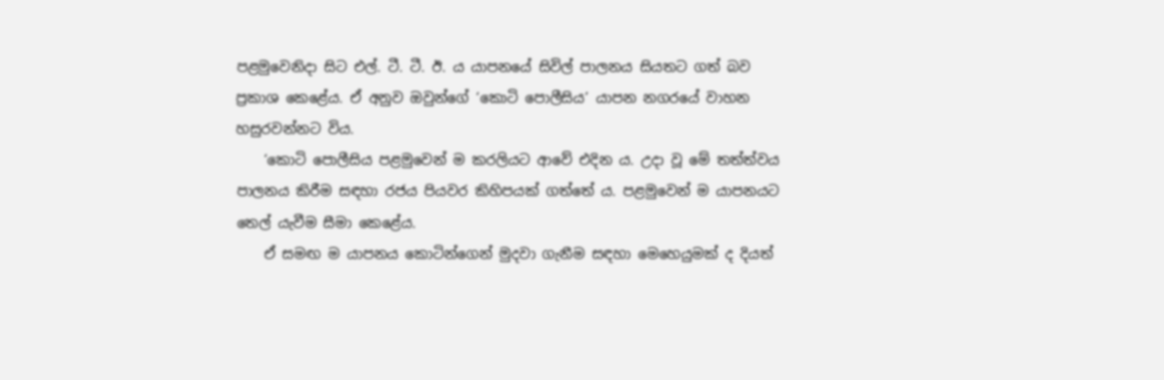පළමුවෙනිදා සිට එල්. ටී. ටී. ඊ. ය යාපනයේ සිවිල් පාලනය සියතට ගත් බව ප්‍රකාශ කෙළේය. ඒ අනුව ඔවුන්ගේ ‘කොටි පොලීසිය’ යාපන නගරයේ වාහන හසුරවන්නට විය.
    ‘කොටි පොලීසිය පළමුවෙන් ම කරලියට ආවේ එදින ය. උදා වූ මේ තත්ත්වය පාලනය කිරීම සඳහා රජය පියවර කිහිපයක් ගත්තේ ය. පළමුවෙන් ම යාපනයට තෙල් යැවීම සීමා කෙළේය.
    ඒ සමඟ ම යාපනය කොටින්ගෙන් මුදවා ගැනීම සඳහා මෙහෙයුමක් ද දියත්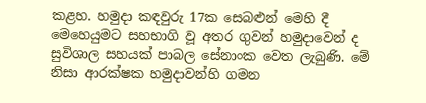කළහ. හමුදා කඳවුරු 17ක සෙබළුන් මෙහි දී මෙහෙයුමට සහභාගි වූ අතර ගුවන් හමුදාවෙන් ද සුවිශාල සහයක් පාබල සේනාංක වෙත ලැබුණි. මේ නිසා ආරක්ෂක හමුදාවන්හි ගමන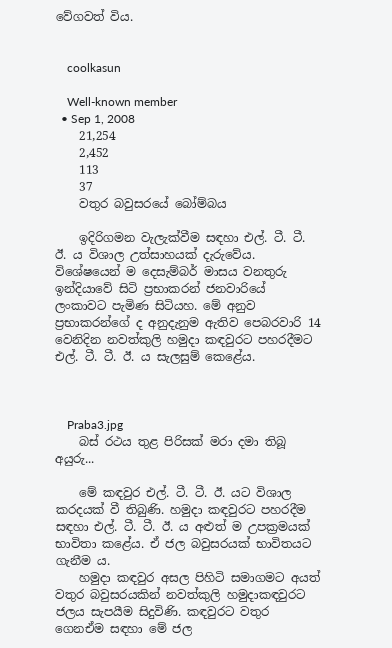වේගවත් විය.


    coolkasun

    Well-known member
  • Sep 1, 2008
    21,254
    2,452
    113
    37
    වතුර බවුසරයේ බෝම්බය

    ඉදිරිගමන වැලැක්වීම සඳහා එල්. ටී. ටී. ඊ. ය විශාල උත්සාහයක් දැරුවේය. විශේෂයෙන් ම දෙසැම්බර් මාසය වනතුරු ඉන්දියාවේ සිටි ප්‍රභාකරන් ජනවාරියේ ලංකාවට පැමිණ සිටියහ. මේ අනුව ප්‍රභාකරන්ගේ ද අනුදැනුම ඇතිව පෙබරවාරි 14 වෙනිදින නවත්කුලි හමුදා කඳවුරට පහරදීමට එල්. ටී. ටී. ඊ. ය සැලසුම් කෙළේය.



    Praba3.jpg
    බස් රථය තුළ පිරිසක් මරා දමා තිබූ අයුරු...

    මේ කඳවුර එල්. ටී. ටී. ඊ. යට විශාල කරදයක් වී තිබුණි. හමුදා කඳවුරට පහරදීම සඳහා එල්. ටී. ටී. ඊ. ය අළුත් ම උපක්‍රමයක් භාවිතා කළේය. ඒ ජල බවුසරයක් භාවිතයට ගැනීම ය.
    හමුදා කඳවුර අසල පිහිටි සමාගමට අයත් වතුර බවුසරයකින් නවත්කුලි හමුදාකඳවුරට ජලය සැපයීම සිදුවිණි. කඳවුරට වතුර ගෙනඒම සඳහා මේ ජල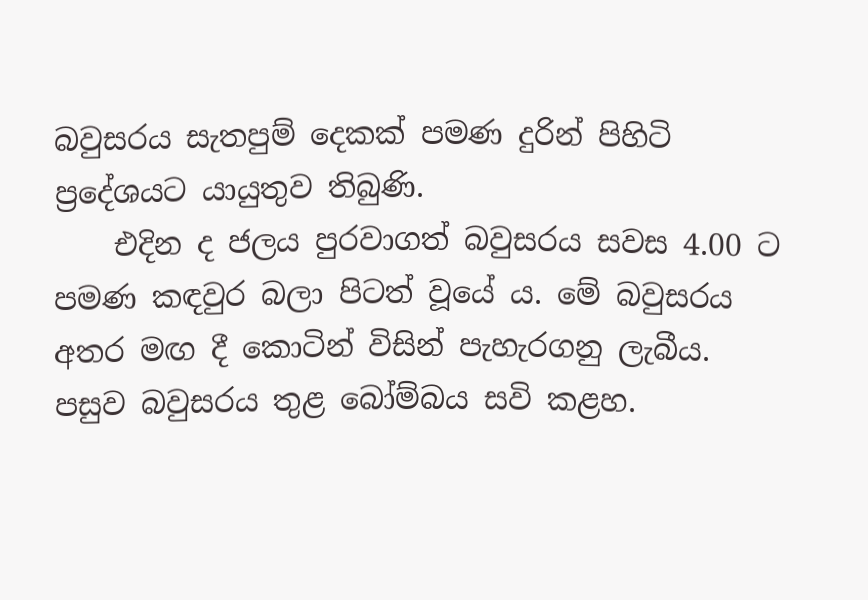බවුසරය සැතපුම් දෙකක් පමණ දුරින් පිහිටි ප්‍රදේශයට යායුතුව තිබුණි.
    එදින ද ජලය පුරවාගත් බවුසරය සවස 4.00 ට පමණ කඳවුර බලා පිටත් වූයේ ය. මේ බවුසරය අතර මඟ දී කොටින් විසින් පැහැරගනු ලැබීය. පසුව බවුසරය තුළ බෝම්බය සවි කළහ.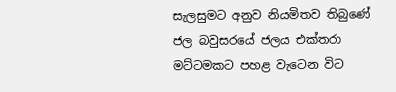සැලසුමට අනුව නියමිතව තිබුණේ ජල බවුසරයේ ජලය එක්තරා මට්ටමකට පහළ වැටෙන විට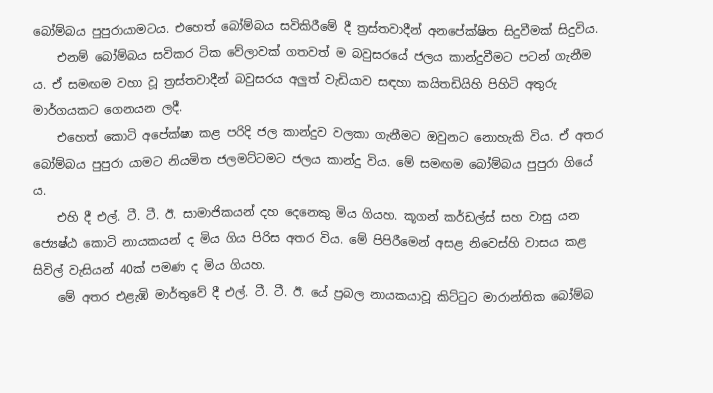බෝම්බය පුපුරායාමටය. එහෙත් බෝම්බය සවිකිරීමේ දී ත්‍රස්තවාදීන් අනපේක්ෂිත සිදුවීමක් සිදුවිය.
    එනම් බෝම්බය සවිකර ටික වේලාවක් ගතවත් ම බවුසරයේ ජලය කාන්දුවීමට පටන් ගැනීම ය. ඒ සමඟම වහා වූ ත්‍රස්තවාදීන් බවුසරය අලුත් වැඩියාව සඳහා කයිතඩියිහි පිහිටි අතුරු මාර්ගයකට ගෙනයන ලදී.
    එහෙත් කොටි අපේක්ෂා කළ පරිදි ජල කාන්දුව වලකා ගැනීමට ඔවුනට නොහැකි විය. ඒ අතර බෝම්බය පුපුරා යාමට නියමිත ජලමට්ටමට ජලය කාන්දු විය. මේ සමඟම බෝම්බය පුපුරා ගියේ ය.
    එහි දී එල්. ටී. ටී. ඊ. සාමාජිකයන් දහ දෙනෙකු මිය ගියහ. කූගන් කර්ඩල්ස් සහ වාසු යන ජ්‍යෙෂ්ඨ කොටි නායකයන් ද මිය ගිය පිරිස අතර විය. මේ පිපිරීමෙන් අසළ නිවෙස්හි වාසය කළ සිවිල් වැසියන් 40ක් පමණ ද මිය ගියහ.
    මේ අතර එළැඹි මාර්තුවේ දී එල්. ටී. ටී. ඊ. යේ ප්‍රබල නායකයාවූ කිට්ටුට මාරාන්තික බෝම්බ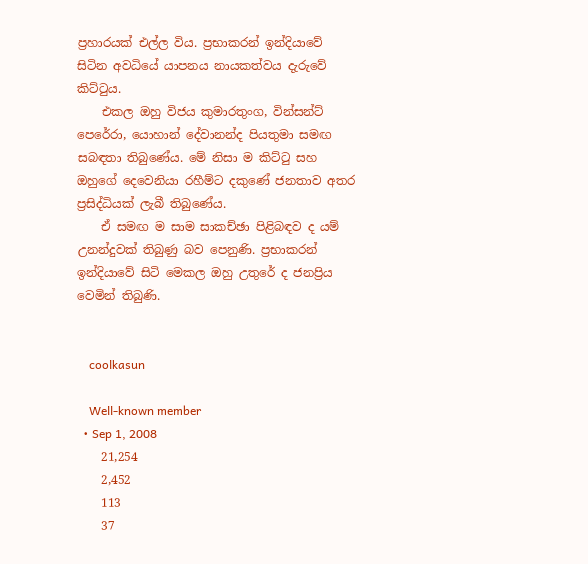ප්‍රහාරයක් එල්ල විය. ප්‍රභාකරන් ඉන්දියාවේ සිටින අවධියේ යාපනය නායකත්වය දැරුවේ කිට්ටුය.
    එකල ඔහු විජය කුමාරතුංග, වින්සන්ට් පෙරේරා, යොහාන් දේවානන්ද පියතුමා සමඟ සබඳතා තිබුණේය. මේ නිසා ම කිට්ටු සහ ඔහුගේ දෙවෙනියා රහීම්ට දකුණේ ජනතාව අතර ප්‍රසිද්ධියක් ලැබී තිබුණේය.
    ඒ සමඟ ම සාම සාකච්ඡා පිළිබඳව ද යම් උනන්දුවක් තිබුණු බව පෙනුණි. ප්‍රභාකරන් ඉන්දියාවේ සිටි මෙකල ඔහු උතුරේ ද ජනප්‍රිය වෙමින් තිබුණි.


    coolkasun

    Well-known member
  • Sep 1, 2008
    21,254
    2,452
    113
    37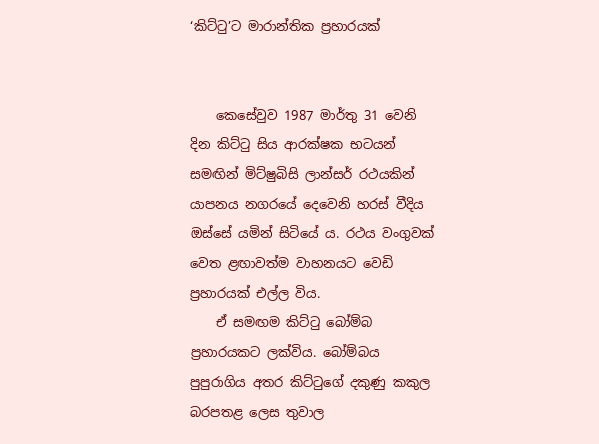‘කිට්ටු’ට මාරාන්තික ප්‍රහාරයක්


    කෙසේවුව 1987 මාර්තු 31 වෙනි දින කිට්ටු සිය ආරක්ෂක භටයන් සමඟින් මිට්ෂුබිසි ලාන්සර් රථයකින් යාපනය නගරයේ දෙවෙනි හරස් වීදිය ඔස්සේ යමින් සිටියේ ය. රථය වංගුවක් වෙත ළඟාවත්ම වාහනයට වෙඩි ප්‍රහාරයක් එල්ල විය.
    ඒ සමඟම කිට්ටු බෝම්බ ප්‍රහාරයකට ලක්විය. බෝම්බය පුපුරාගිය අතර කිට්ටුගේ දකුණු කකුල බරපතළ ලෙස තුවාල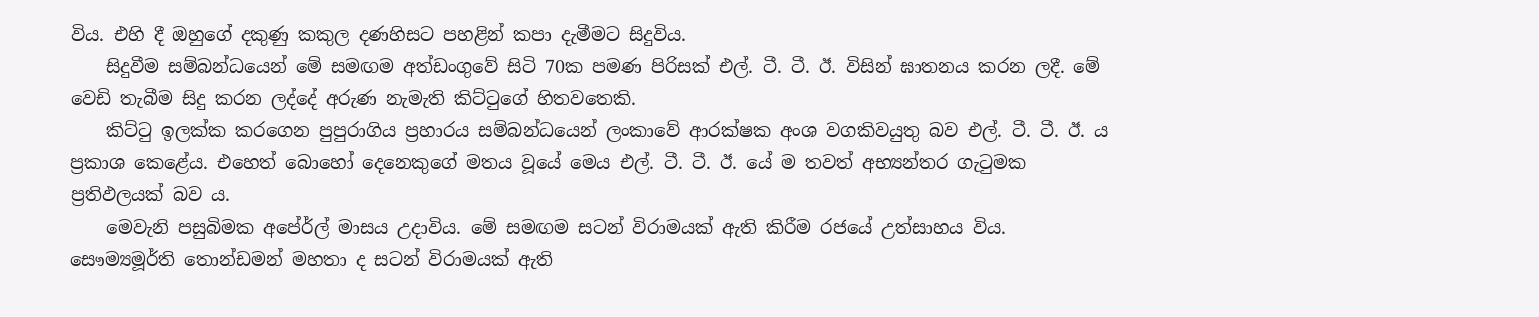විය. එහි දී ඔහුගේ දකුණු කකුල දණහිසට පහළින් කපා දැමීමට සිදුවිය.
    සිදුවීම සම්බන්ධයෙන් මේ සමඟම අත්ඩංගුවේ සිටි 70ක පමණ පිරිසක් එල්. ටී. ටී. ඊ. විසින් ඝාතනය කරන ලදී. මේ වෙඩි තැබීම සිදු කරන ලද්දේ අරුණ නැමැති කිට්ටුගේ හිතවතෙකි.
    කිට්ටු ඉලක්ක කරගෙන පුපුරාගිය ප්‍රහාරය සම්බන්ධයෙන් ලංකාවේ ආරක්ෂක අංශ වගකිවයුතු බව එල්. ටී. ටී. ඊ. ය ප්‍රකාශ කෙළේය. එහෙත් බොහෝ දෙනෙකුගේ මතය වූයේ මෙය එල්. ටී. ටී. ඊ. යේ ම තවත් අභ්‍යන්තර ගැටුමක ප්‍රතිඵලයක් බව ය.
    මෙවැනි පසුබිමක අපේ‍ර්ල් මාසය උදාවිය. මේ සමඟම සටන් විරාමයක් ඇති කිරීම රජයේ උත්සාහය විය. සෞම්‍යමූර්ති තොන්ඩමන් මහතා ද සටන් විරාමයක් ඇති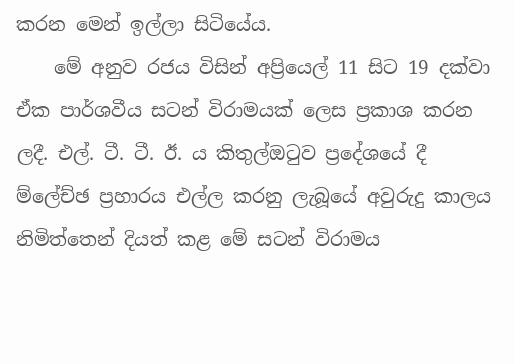කරන මෙන් ඉල්ලා සිටියේය.
    මේ අනුව රජය විසින් අප්‍රියෙල් 11 සිට 19 දක්වා ඒක පාර්ශවීය සටන් විරාමයක් ලෙස ප්‍රකාශ කරන ලදී. එල්. ටී. ටී. ඊ. ය කිතුල්ඔටුව ප්‍රදේශයේ දී ම්ලේච්ඡ ප්‍රහාරය එල්ල කරනු ලැබූයේ අවුරුදු කාලය නිමිත්තෙන් දියත් කළ මේ සටන් විරාමය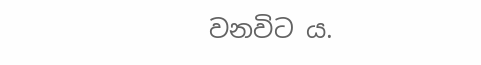වනවිට ය.